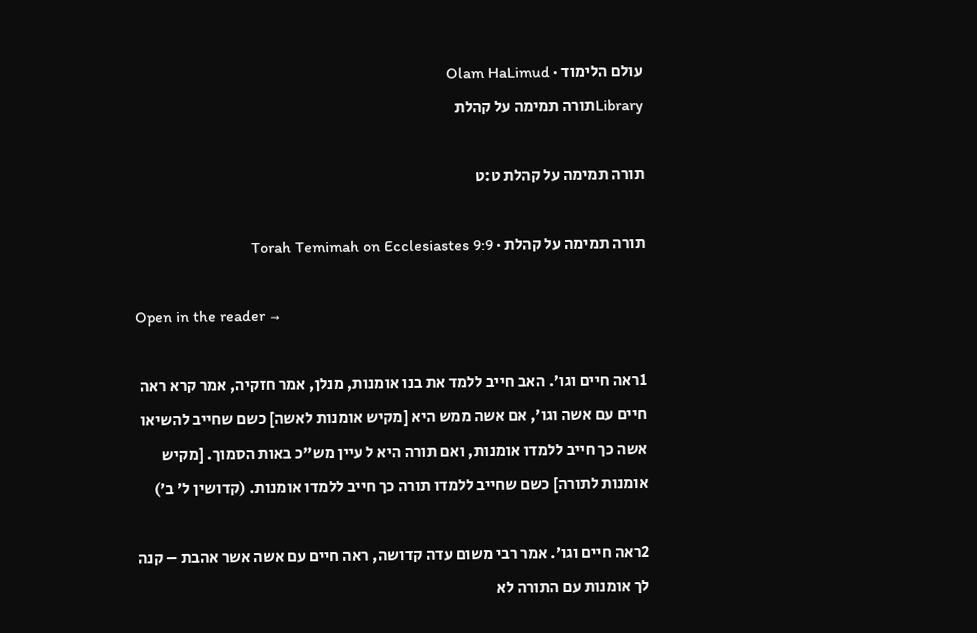עולם הלימוד · Olam HaLimud
Libraryתורה תמימה על קהלת

תורה תמימה על קהלת ט:ט

תורה תמימה על קהלת · Torah Temimah on Ecclesiastes 9:9

Open in the reader →

1ראה חיים וגו׳. האב חייב ללמד את בנו אומנות, מנלן, אמר חזקיה, אמר קרא ראה חיים עם אשה וגו׳, אם אשה ממש היא [מקיש אומנות לאשה] כשם שחייב להשיאו אשה כך חייב ללמדו אומנות, ואם תורה היא ל עיין מש"כ באות הסמוך. [מקיש אומנות לתורה] כשם שחייב ללמדו תורה כך חייב ללמדו אומנות. (קדושין ל׳ ב׳)

2ראה חיים וגו׳. אמר רבי משום עדה קדושה, ראה חיים עם אשה אשר אהבת – קנה לך אומנות עם התורה לא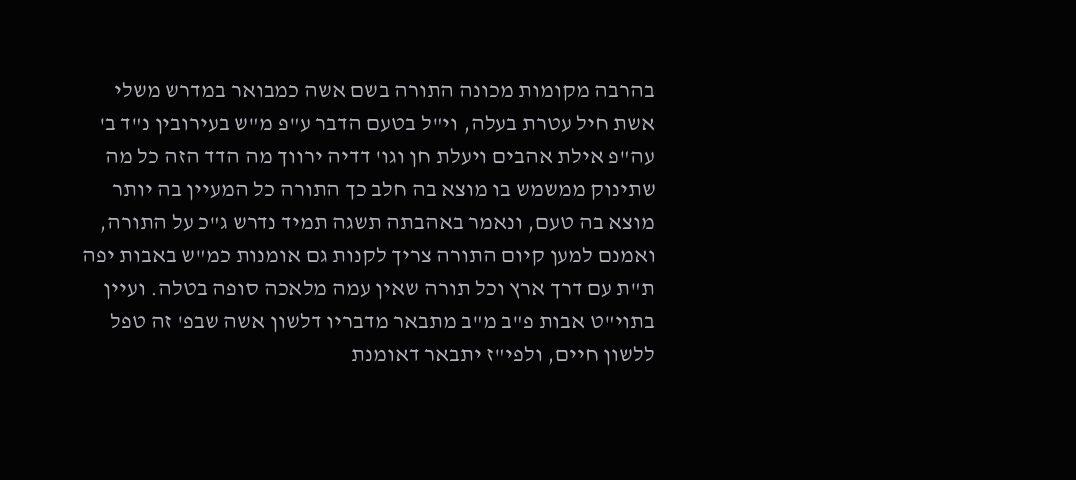בהרבה מקומות מכונה התורה בשם אשה כמבואר במדרש משלי אשת חיל עטרת בעלה, וי"ל בטעם הדבר ע"פ מ"ש בעירובין נ"ד ב' עה"פ אילת אהבים ויעלת חן וגו' דדיה ירווך מה הדד הזה כל מה שתינוק ממשמש בו מוצא בה חלב כך התורה כל המעיין בה יותר מוצא בה טעם, ונאמר באהבתה תשגה תמיד נדרש ג"כ על התורה, ואמנם למען קיום התורה צריך לקנות גם אומנות כמ"ש באבות יפה ת"ת עם דרך ארץ וכל תורה שאין עמה מלאכה סופה בטלה. ועיין בתוי"ט אבות פ"ב מ"ב מתבאר מדבריו דלשון אשה שבפ' זה טפל ללשון חיים, ולפי"ז יתבאר דאומנת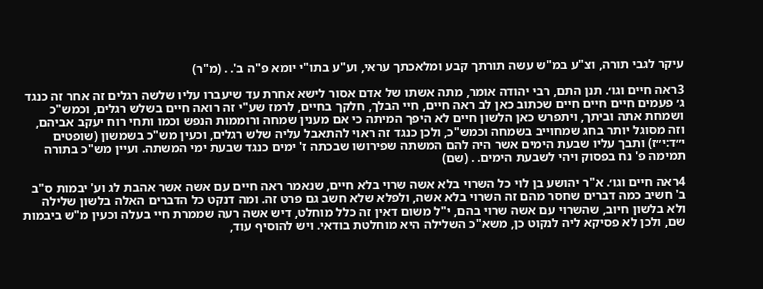עיקר לגבי תורה, וצ"ע במ"ש עשה תורתך קבע ומלאכתך עראי, וע"ע בתו"י יומא פ"ה ב'. . (מ"ר)

3ראה חיים וגו׳. תנן התם, רבי יהודה אומר, מתה אשתו של אדם אסור לישא אחרת עד שיעברו עליו שלשה רגלים זה אחר זה כנגד ג׳ פעמים חיים חיים חיים שכתוב כאן לב ראה חיים, חיי הבלך, חלקך בחיים, לרמז שע"י זה רואה חיים בשלש רגלים, וכמש"כ ושמחת אתה וביתך, ויתפרש כאן הלשון חיים לא היפך המיתה כי אם מענין שמחה ורוממות הנפש וכמו ותחי רוח יעקב אביהם, וזה מסוגל יותר בחג שמחוייב בשמחה וכמש"כ, ולכן כנגד זה ראוי להתאבל עליה שלש רגלים, וכעין מש"כ בשמשון (שופטים י״ד:י״ז) ותבך עליו שבעת הימים אשר היה להם המשתה שפירושו שבכתה ז' ימים כנגד שבעת ימי המשתה. ועיין מש"כ בתורה תמימה פ' נח בפסוק ויהי לשבעת הימים. . (שם)

4ראה חיים וגו׳. א"ר יהושע בן לוי כל השרוי בלא אשה שרוי בלא חיים, שנאמר ראה חיים עם אשה אשר אהבת לג וע' יבמות ס"ב ב' חשיב כמה דברים שחסר מהם זה השרוי בלא אשה, ולפלא שלא חשב גם פרט זה. ומה דנקט כל הדברים האלה בלשון שלילה ולא בלשון חיוב, שהשרוי עם אשה שרוי בהם, י"ל משום דאין זה כלל מוחלט, דיש אשה רעה שממרת חיי בעלה וכעין מ"ש ביבמות שם, ולכן לא פסיקא ליה לנקוט כן, משא"כ השלילה היא מוחלטת בודאי. ויש להוסיף עוד,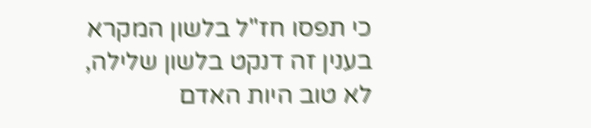כי תפסו חז"ל בלשון המקרא בענין זה דנקט בלשון שלילה, לא טוב היות האדם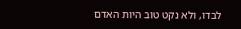לבדו, ולא נקט טוב היות האדם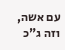עם אשה, וזה ג"כ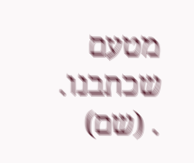מטעם שכתבנו. . (שם)